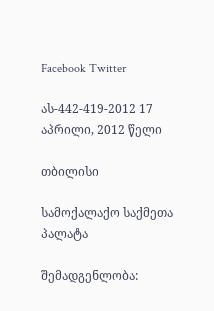Facebook Twitter

ას-442-419-2012 17 აპრილი, 2012 წელი

თბილისი

სამოქალაქო საქმეთა პალატა

შემადგენლობა: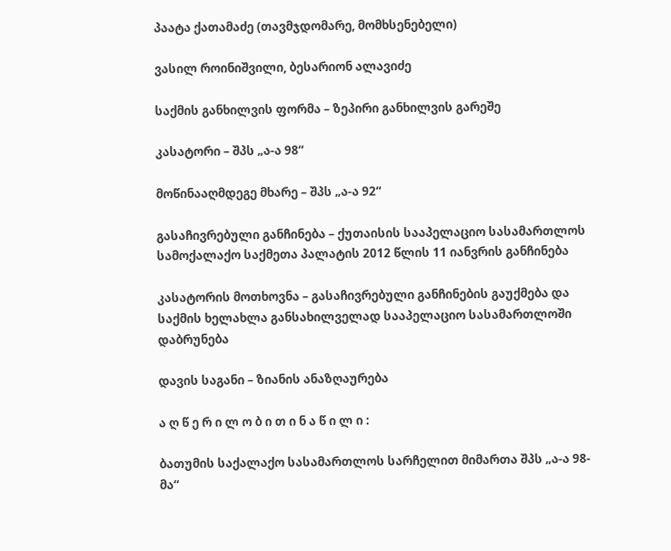პაატა ქათამაძე (თავმჯდომარე, მომხსენებელი)

ვასილ როინიშვილი, ბესარიონ ალავიძე

საქმის განხილვის ფორმა – ზეპირი განხილვის გარეშე

კასატორი – შპს „ა-ა 98“

მოწინააღმდეგე მხარე – შპს „ა-ა 92“

გასაჩივრებული განჩინება – ქუთაისის სააპელაციო სასამართლოს სამოქალაქო საქმეთა პალატის 2012 წლის 11 იანვრის განჩინება

კასატორის მოთხოვნა – გასაჩივრებული განჩინების გაუქმება და საქმის ხელახლა განსახილველად სააპელაციო სასამართლოში დაბრუნება

დავის საგანი – ზიანის ანაზღაურება

ა ღ წ ე რ ი ლ ო ბ ი თ ი ნ ა წ ი ლ ი :

ბათუმის საქალაქო სასამართლოს სარჩელით მიმართა შპს „ა-ა 98-მა“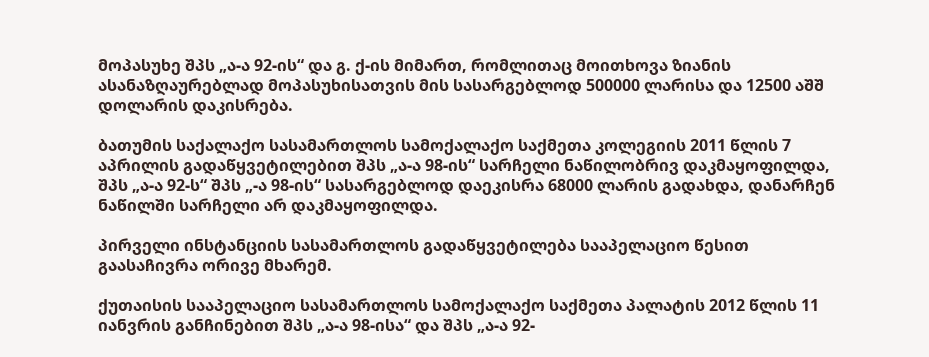მოპასუხე შპს „ა-ა 92-ის“ და გ. ქ-ის მიმართ, რომლითაც მოითხოვა ზიანის ასანაზღაურებლად მოპასუხისათვის მის სასარგებლოდ 500000 ლარისა და 12500 აშშ დოლარის დაკისრება.

ბათუმის საქალაქო სასამართლოს სამოქალაქო საქმეთა კოლეგიის 2011 წლის 7 აპრილის გადაწყვეტილებით შპს „ა-ა 98-ის“ სარჩელი ნაწილობრივ დაკმაყოფილდა, შპს „ა-ა 92-ს“ შპს „-ა 98-ის“ სასარგებლოდ დაეკისრა 68000 ლარის გადახდა, დანარჩენ ნაწილში სარჩელი არ დაკმაყოფილდა.

პირველი ინსტანციის სასამართლოს გადაწყვეტილება სააპელაციო წესით გაასაჩივრა ორივე მხარემ.

ქუთაისის სააპელაციო სასამართლოს სამოქალაქო საქმეთა პალატის 2012 წლის 11 იანვრის განჩინებით შპს „ა-ა 98-ისა“ და შპს „ა-ა 92-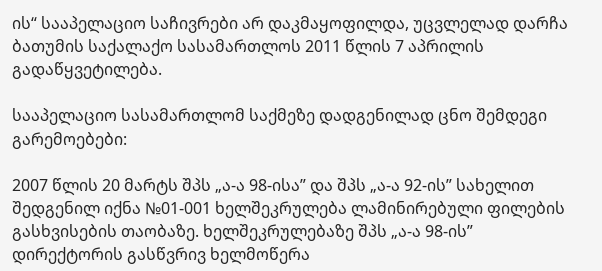ის“ სააპელაციო საჩივრები არ დაკმაყოფილდა, უცვლელად დარჩა ბათუმის საქალაქო სასამართლოს 2011 წლის 7 აპრილის გადაწყვეტილება.

სააპელაციო სასამართლომ საქმეზე დადგენილად ცნო შემდეგი გარემოებები:

2007 წლის 20 მარტს შპს „ა-ა 98-ისა” და შპს „ა-ა 92-ის” სახელით შედგენილ იქნა №01-001 ხელშეკრულება ლამინირებული ფილების გასხვისების თაობაზე. ხელშეკრულებაზე შპს „ა-ა 98-ის” დირექტორის გასწვრივ ხელმოწერა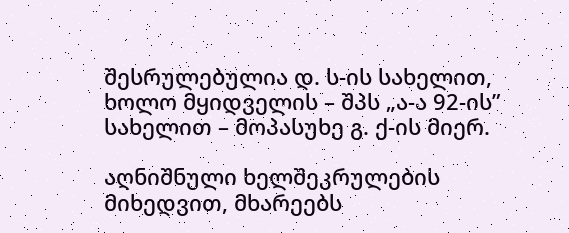შესრულებულია დ. ს-ის სახელით, ხოლო მყიდველის – შპს „ა-ა 92-ის” სახელით – მოპასუხე გ. ქ-ის მიერ.

აღნიშნული ხელშეკრულების მიხედვით, მხარეებს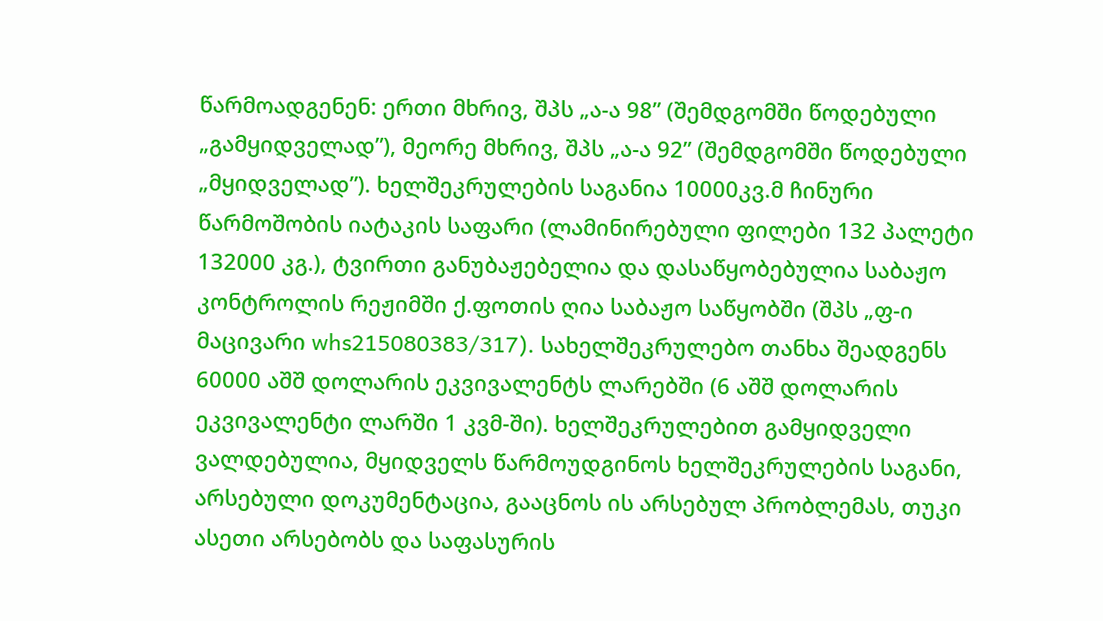წარმოადგენენ: ერთი მხრივ, შპს „ა-ა 98” (შემდგომში წოდებული „გამყიდველად”), მეორე მხრივ, შპს „ა-ა 92” (შემდგომში წოდებული „მყიდველად”). ხელშეკრულების საგანია 10000კვ.მ ჩინური წარმოშობის იატაკის საფარი (ლამინირებული ფილები 132 პალეტი 132000 კგ.), ტვირთი განუბაჟებელია და დასაწყობებულია საბაჟო კონტროლის რეჟიმში ქ.ფოთის ღია საბაჟო საწყობში (შპს „ფ-ი მაცივარი whs215080383/317). სახელშეკრულებო თანხა შეადგენს 60000 აშშ დოლარის ეკვივალენტს ლარებში (6 აშშ დოლარის ეკვივალენტი ლარში 1 კვმ-ში). ხელშეკრულებით გამყიდველი ვალდებულია, მყიდველს წარმოუდგინოს ხელშეკრულების საგანი, არსებული დოკუმენტაცია, გააცნოს ის არსებულ პრობლემას, თუკი ასეთი არსებობს და საფასურის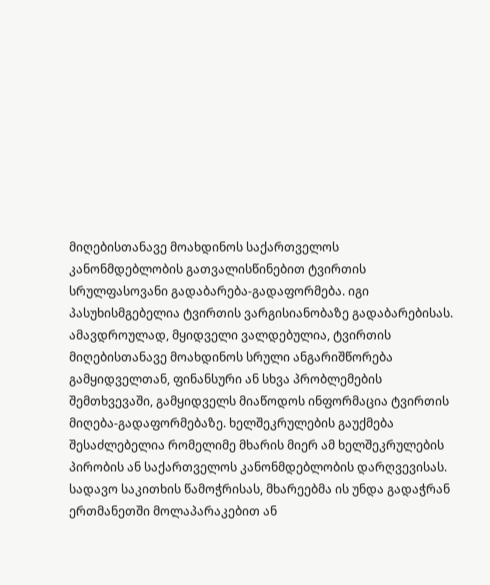მიღებისთანავე მოახდინოს საქართველოს კანონმდებლობის გათვალისწინებით ტვირთის სრულფასოვანი გადაბარება-გადაფორმება. იგი პასუხისმგებელია ტვირთის ვარგისიანობაზე გადაბარებისას. ამავდროულად, მყიდველი ვალდებულია, ტვირთის მიღებისთანავე მოახდინოს სრული ანგარიშწორება გამყიდველთან, ფინანსური ან სხვა პრობლემების შემთხვევაში, გამყიდველს მიაწოდოს ინფორმაცია ტვირთის მიღება-გადაფორმებაზე. ხელშეკრულების გაუქმება შესაძლებელია რომელიმე მხარის მიერ ამ ხელშეკრულების პირობის ან საქართველოს კანონმდებლობის დარღვევისას. სადავო საკითხის წამოჭრისას, მხარეებმა ის უნდა გადაჭრან ერთმანეთში მოლაპარაკებით ან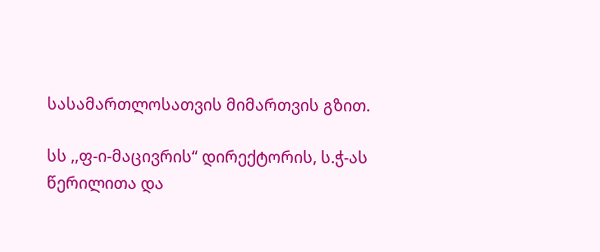სასამართლოსათვის მიმართვის გზით.

სს ,,ფ-ი-მაცივრის“ დირექტორის, ს.ჭ-ას წერილითა და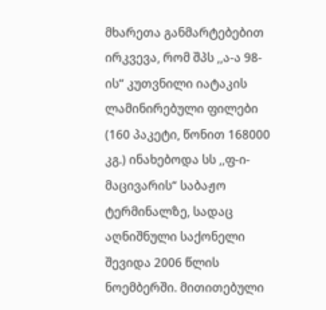მხარეთა განმარტებებით ირკვევა, რომ შპს ,,ა-ა 98-ის“ კუთვნილი იატაკის ლამინირებული ფილები (160 პაკეტი, წონით 168000 კგ.) ინახებოდა სს ,,ფ-ი-მაცივარის“ საბაჟო ტერმინალზე, სადაც აღნიშნული საქონელი შევიდა 2006 წლის ნოემბერში. მითითებული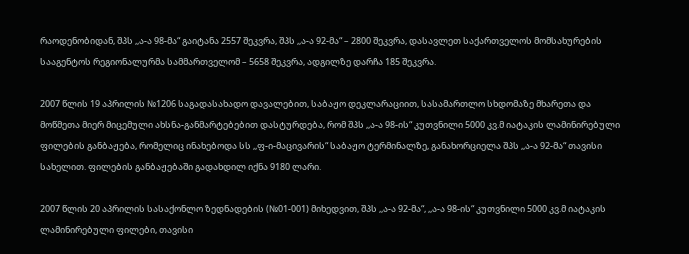რაოდენობიდან, შპს ,,ა-ა 98-მა“ გაიტანა 2557 შეკვრა, შპს ,,ა-ა 92-მა“ – 2800 შეკვრა, დასავლეთ საქართველოს მომსახურების სააგენტოს რეგიონალურმა სამმართველომ – 5658 შეკვრა, ადგილზე დარჩა 185 შეკვრა.

2007 წლის 19 აპრილის №1206 საგადასახადო დავალებით, საბაჟო დეკლარაციით, სასამართლო სხდომაზე მხარეთა და მოწმეთა მიერ მიცემული ახსნა-განმარტებებით დასტურდება, რომ შპს ,,ა-ა 98-ის“ კუთვნილი 5000 კვ.მ იატაკის ლამინირებული ფილების განბაჟება, რომელიც ინახებოდა სს ,,ფ-ი-მაცივარის“ საბაჟო ტერმინალზე, განახორციელა შპს ,,ა-ა 92-მა“ თავისი სახელით. ფილების განბაჟებაში გადახდილ იქნა 9180 ლარი.

2007 წლის 20 აპრილის სასაქონლო ზედნადების (№01-001) მიხედვით, შპს ,,ა-ა 92-მა“, ,,ა-ა 98-ის“ კუთვნილი 5000 კვ.მ იატაკის ლამინირებული ფილები, თავისი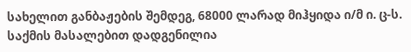სახელით განბაჟების შემდეგ, 68000 ლარად მიჰყიდა ი/მ ი. ც-ს. საქმის მასალებით დადგენილია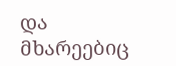და მხარეებიც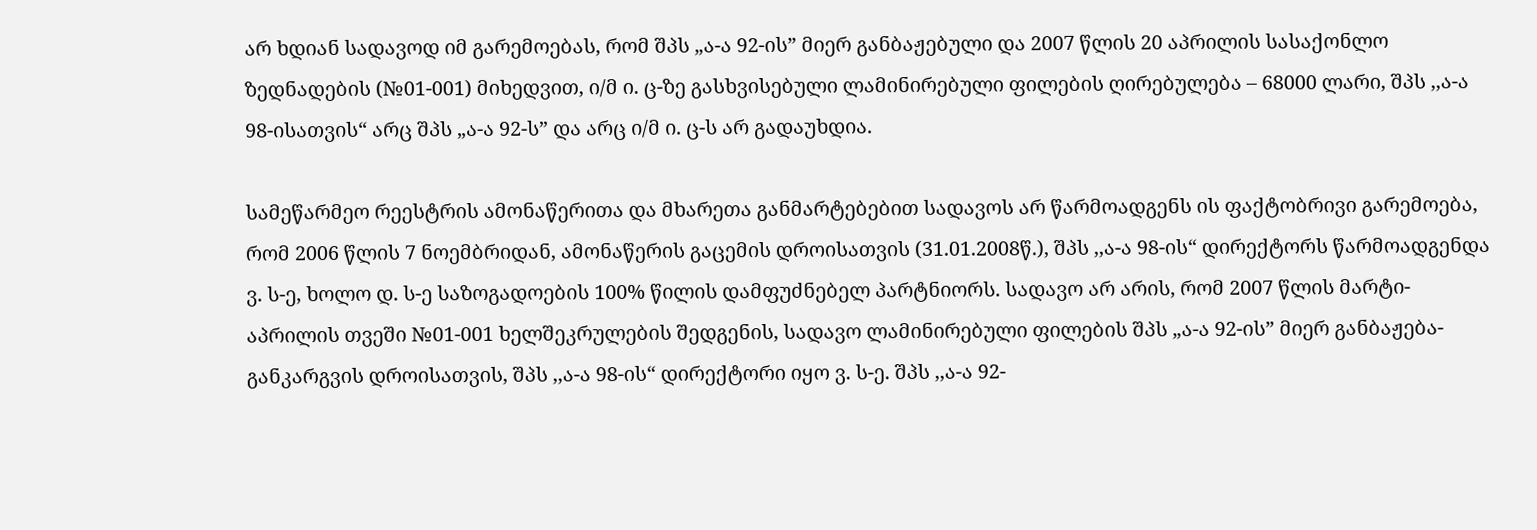არ ხდიან სადავოდ იმ გარემოებას, რომ შპს „ა-ა 92-ის” მიერ განბაჟებული და 2007 წლის 20 აპრილის სასაქონლო ზედნადების (№01-001) მიხედვით, ი/მ ი. ც-ზე გასხვისებული ლამინირებული ფილების ღირებულება – 68000 ლარი, შპს ,,ა-ა 98-ისათვის“ არც შპს „ა-ა 92-ს” და არც ი/მ ი. ც-ს არ გადაუხდია.

სამეწარმეო რეესტრის ამონაწერითა და მხარეთა განმარტებებით სადავოს არ წარმოადგენს ის ფაქტობრივი გარემოება, რომ 2006 წლის 7 ნოემბრიდან, ამონაწერის გაცემის დროისათვის (31.01.2008წ.), შპს ,,ა-ა 98-ის“ დირექტორს წარმოადგენდა ვ. ს-ე, ხოლო დ. ს-ე საზოგადოების 100% წილის დამფუძნებელ პარტნიორს. სადავო არ არის, რომ 2007 წლის მარტი-აპრილის თვეში №01-001 ხელშეკრულების შედგენის, სადავო ლამინირებული ფილების შპს „ა-ა 92-ის” მიერ განბაჟება-განკარგვის დროისათვის, შპს ,,ა-ა 98-ის“ დირექტორი იყო ვ. ს-ე. შპს ,,ა-ა 92-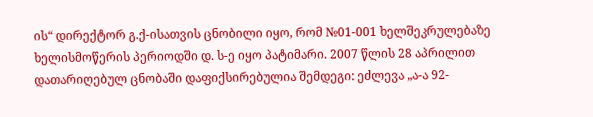ის“ დირექტორ გ.ქ-ისათვის ცნობილი იყო, რომ №01-001 ხელშეკრულებაზე ხელისმოწერის პერიოდში დ. ს-ე იყო პატიმარი. 2007 წლის 28 აპრილით დათარიღებულ ცნობაში დაფიქსირებულია შემდეგი: ეძლევა „ა-ა 92-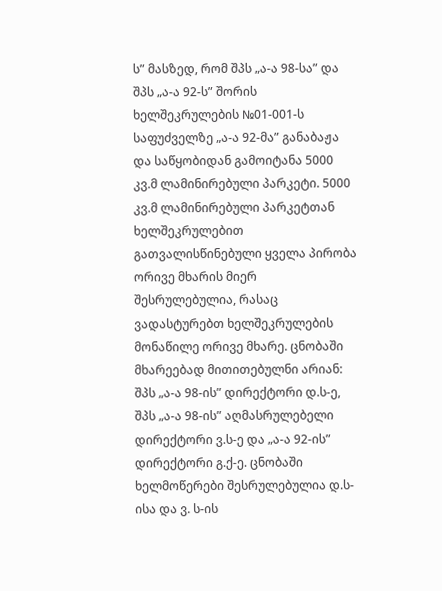ს” მასზედ, რომ შპს „ა-ა 98-სა” და შპს „ა-ა 92-ს” შორის ხელშეკრულების №01-001-ს საფუძველზე „ა-ა 92-მა” განაბაჟა და საწყობიდან გამოიტანა 5000 კვ.მ ლამინირებული პარკეტი. 5000 კვ.მ ლამინირებული პარკეტთან ხელშეკრულებით გათვალისწინებული ყველა პირობა ორივე მხარის მიერ შესრულებულია, რასაც ვადასტურებთ ხელშეკრულების მონაწილე ორივე მხარე. ცნობაში მხარეებად მითითებულნი არიან: შპს „ა-ა 98-ის” დირექტორი დ.ს-ე, შპს „ა-ა 98-ის” აღმასრულებელი დირექტორი ვ.ს-ე და „ა-ა 92-ის” დირექტორი გ.ქ-ე. ცნობაში ხელმოწერები შესრულებულია დ.ს-ისა და ვ. ს-ის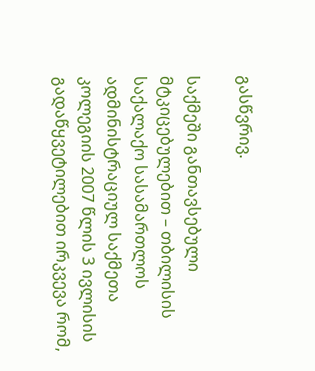გასწვრივ.

საქმეში განთავსებული მტკიცებულებით – თბილისის საქალაქო სასამართლოს ადმინისტრაციულ საქმეთა კოლეგიის 2007 წლის 3 ივლისის გადაწყვეტილებით ირკვევა რომ,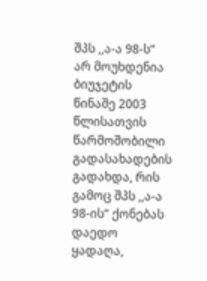შპს ,,ა-ა 98-ს“ არ მოუხდენია ბიუჯეტის წინაშე 2003 წლისათვის წარმოშობილი გადასახადების გადახდა, რის გამოც შპს ,,ა-ა 98-ის“ ქონებას დაედო ყადაღა,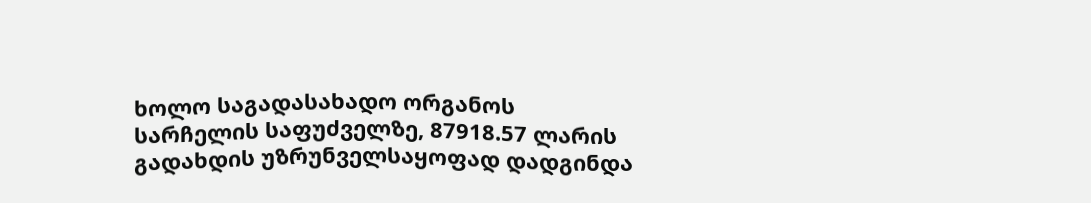ხოლო საგადასახადო ორგანოს სარჩელის საფუძველზე, 87918.57 ლარის გადახდის უზრუნველსაყოფად დადგინდა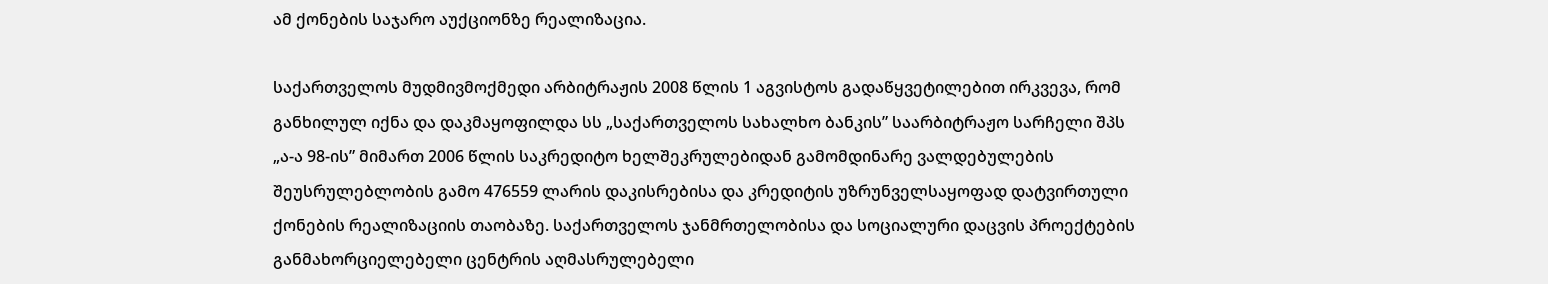ამ ქონების საჯარო აუქციონზე რეალიზაცია.

საქართველოს მუდმივმოქმედი არბიტრაჟის 2008 წლის 1 აგვისტოს გადაწყვეტილებით ირკვევა, რომ განხილულ იქნა და დაკმაყოფილდა სს „საქართველოს სახალხო ბანკის” საარბიტრაჟო სარჩელი შპს „ა-ა 98-ის” მიმართ 2006 წლის საკრედიტო ხელშეკრულებიდან გამომდინარე ვალდებულების შეუსრულებლობის გამო 476559 ლარის დაკისრებისა და კრედიტის უზრუნველსაყოფად დატვირთული ქონების რეალიზაციის თაობაზე. საქართველოს ჯანმრთელობისა და სოციალური დაცვის პროექტების განმახორციელებელი ცენტრის აღმასრულებელი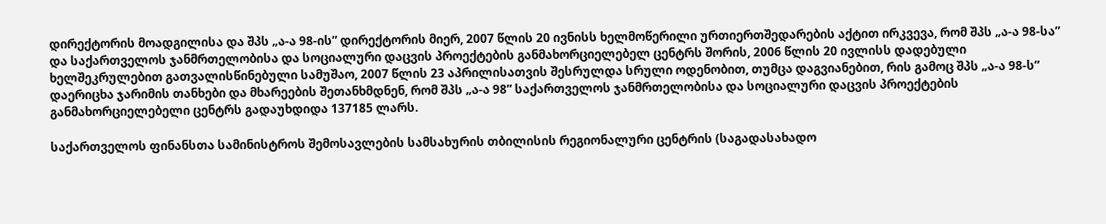დირექტორის მოადგილისა და შპს „ა-ა 98-ის” დირექტორის მიერ, 2007 წლის 20 ივნისს ხელმოწერილი ურთიერთშედარების აქტით ირკვევა, რომ შპს „ა-ა 98-სა” და საქართველოს ჯანმრთელობისა და სოციალური დაცვის პროექტების განმახორციელებელ ცენტრს შორის, 2006 წლის 20 ივლისს დადებული ხელშეკრულებით გათვალისწინებული სამუშაო, 2007 წლის 23 აპრილისათვის შესრულდა სრული ოდენობით, თუმცა დაგვიანებით, რის გამოც შპს „ა-ა 98-ს” დაერიცხა ჯარიმის თანხები და მხარეების შეთანხმდნენ, რომ შპს „ა-ა 98” საქართველოს ჯანმრთელობისა და სოციალური დაცვის პროექტების განმახორციელებელი ცენტრს გადაუხდიდა 137185 ლარს.

საქართველოს ფინანსთა სამინისტროს შემოსავლების სამსახურის თბილისის რეგიონალური ცენტრის (საგადასახადო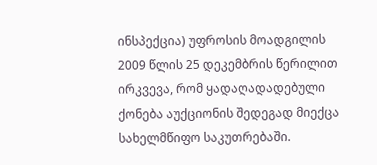ინსპექცია) უფროსის მოადგილის 2009 წლის 25 დეკემბრის წერილით ირკვევა, რომ ყადაღადადებული ქონება აუქციონის შედეგად მიექცა სახელმწიფო საკუთრებაში.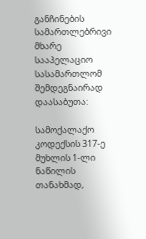განჩინების სამართლებრივი მხარე სააპელაციო სასამართლომ შემდეგნაირად დაასაბუთა:

სამოქალაქო კოდექსის 317-ე მუხლის 1-ლი ნაწილის თანახმად,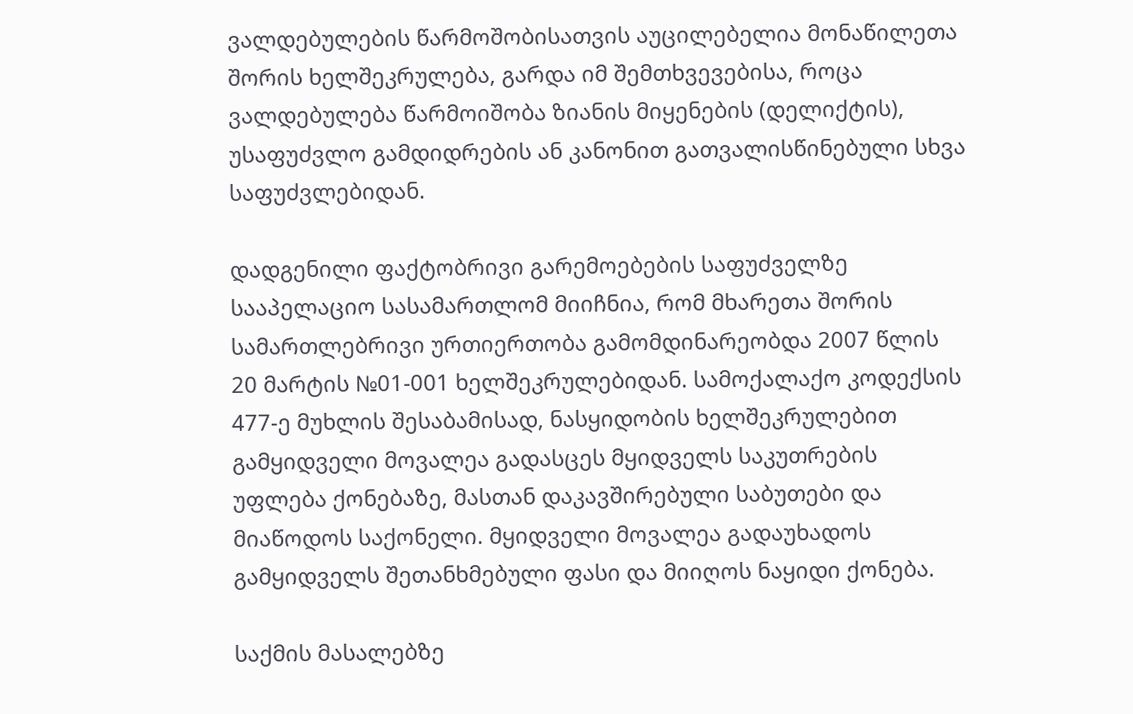ვალდებულების წარმოშობისათვის აუცილებელია მონაწილეთა შორის ხელშეკრულება, გარდა იმ შემთხვევებისა, როცა ვალდებულება წარმოიშობა ზიანის მიყენების (დელიქტის), უსაფუძვლო გამდიდრების ან კანონით გათვალისწინებული სხვა საფუძვლებიდან.

დადგენილი ფაქტობრივი გარემოებების საფუძველზე სააპელაციო სასამართლომ მიიჩნია, რომ მხარეთა შორის სამართლებრივი ურთიერთობა გამომდინარეობდა 2007 წლის 20 მარტის №01-001 ხელშეკრულებიდან. სამოქალაქო კოდექსის 477-ე მუხლის შესაბამისად, ნასყიდობის ხელშეკრულებით გამყიდველი მოვალეა გადასცეს მყიდველს საკუთრების უფლება ქონებაზე, მასთან დაკავშირებული საბუთები და მიაწოდოს საქონელი. მყიდველი მოვალეა გადაუხადოს გამყიდველს შეთანხმებული ფასი და მიიღოს ნაყიდი ქონება.

საქმის მასალებზე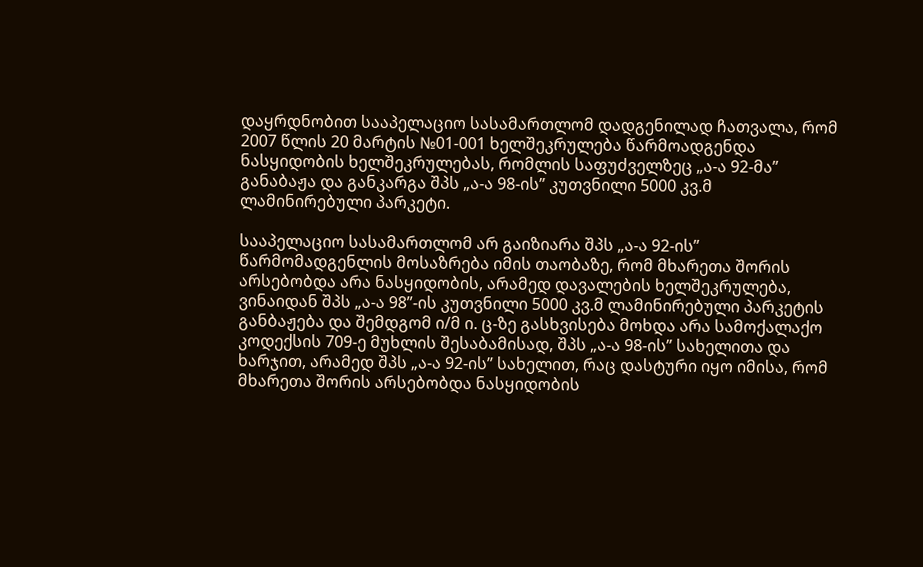დაყრდნობით სააპელაციო სასამართლომ დადგენილად ჩათვალა, რომ 2007 წლის 20 მარტის №01-001 ხელშეკრულება წარმოადგენდა ნასყიდობის ხელშეკრულებას, რომლის საფუძველზეც „ა-ა 92-მა” განაბაჟა და განკარგა შპს „ა-ა 98-ის” კუთვნილი 5000 კვ.მ ლამინირებული პარკეტი.

სააპელაციო სასამართლომ არ გაიზიარა შპს „ა-ა 92-ის” წარმომადგენლის მოსაზრება იმის თაობაზე, რომ მხარეთა შორის არსებობდა არა ნასყიდობის, არამედ დავალების ხელშეკრულება, ვინაიდან შპს „ა-ა 98”-ის კუთვნილი 5000 კვ.მ ლამინირებული პარკეტის განბაჟება და შემდგომ ი/მ ი. ც-ზე გასხვისება მოხდა არა სამოქალაქო კოდექსის 709-ე მუხლის შესაბამისად, შპს „ა-ა 98-ის” სახელითა და ხარჯით, არამედ შპს „ა-ა 92-ის” სახელით, რაც დასტური იყო იმისა, რომ მხარეთა შორის არსებობდა ნასყიდობის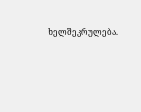ხელშეკრულება.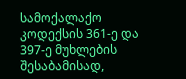სამოქალაქო კოდექსის 361-ე და 397-ე მუხლების შესაბამისად,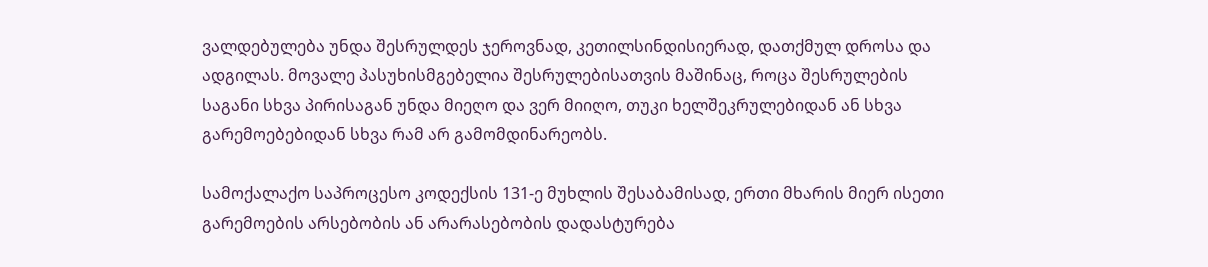ვალდებულება უნდა შესრულდეს ჯეროვნად, კეთილსინდისიერად, დათქმულ დროსა და ადგილას. მოვალე პასუხისმგებელია შესრულებისათვის მაშინაც, როცა შესრულების საგანი სხვა პირისაგან უნდა მიეღო და ვერ მიიღო, თუკი ხელშეკრულებიდან ან სხვა გარემოებებიდან სხვა რამ არ გამომდინარეობს.

სამოქალაქო საპროცესო კოდექსის 131-ე მუხლის შესაბამისად, ერთი მხარის მიერ ისეთი გარემოების არსებობის ან არარასებობის დადასტურება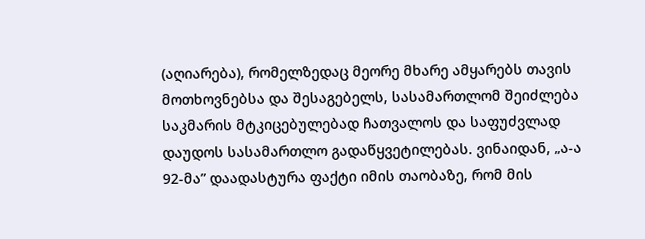(აღიარება), რომელზედაც მეორე მხარე ამყარებს თავის მოთხოვნებსა და შესაგებელს, სასამართლომ შეიძლება საკმარის მტკიცებულებად ჩათვალოს და საფუძვლად დაუდოს სასამართლო გადაწყვეტილებას. ვინაიდან, „ა-ა 92-მა” დაადასტურა ფაქტი იმის თაობაზე, რომ მის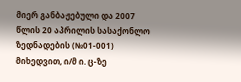მიერ განბაჟებული და 2007 წლის 20 აპრილის სასაქონლო ზედნადების (№01-001) მიხედვით, ი/მ ი. ც-ზე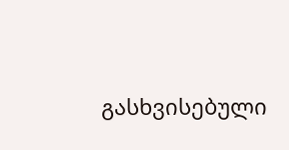გასხვისებული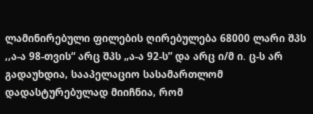ლამინირებული ფილების ღირებულება 68000 ლარი შპს ,,ა-ა 98-თვის“ არც შპს „ა-ა 92-ს” და არც ი/მ ი. ც-ს არ გადაუხდია, სააპელაციო სასამართლომ დადასტურებულად მიიჩნია, რომ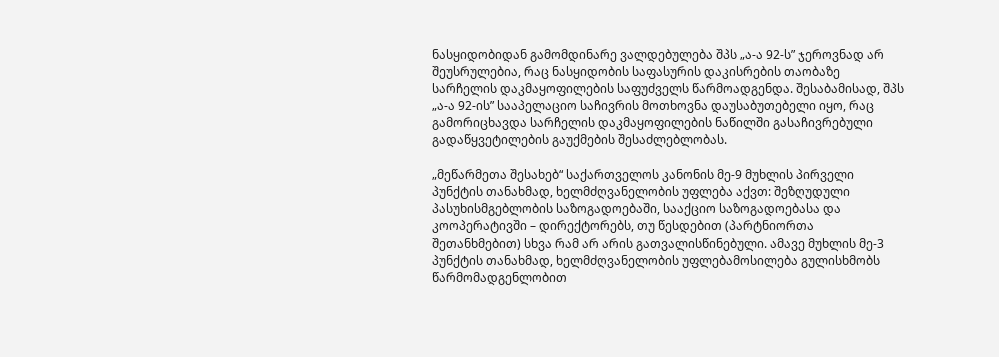ნასყიდობიდან გამომდინარე ვალდებულება შპს „ა-ა 92-ს” ჯეროვნად არ შეუსრულებია, რაც ნასყიდობის საფასურის დაკისრების თაობაზე სარჩელის დაკმაყოფილების საფუძველს წარმოადგენდა. შესაბამისად, შპს „ა-ა 92-ის” სააპელაციო საჩივრის მოთხოვნა დაუსაბუთებელი იყო, რაც გამორიცხავდა სარჩელის დაკმაყოფილების ნაწილში გასაჩივრებული გადაწყვეტილების გაუქმების შესაძლებლობას.

„მეწარმეთა შესახებ“ საქართველოს კანონის მე-9 მუხლის პირველი პუნქტის თანახმად, ხელმძღვანელობის უფლება აქვთ: შეზღუდული პასუხისმგებლობის საზოგადოებაში, სააქციო საზოგადოებასა და კოოპერატივში – დირექტორებს, თუ წესდებით (პარტნიორთა შეთანხმებით) სხვა რამ არ არის გათვალისწინებული. ამავე მუხლის მე-3 პუნქტის თანახმად, ხელმძღვანელობის უფლებამოსილება გულისხმობს წარმომადგენლობით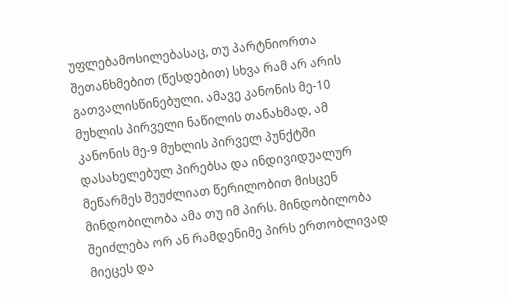უფლებამოსილებასაც, თუ პარტნიორთა შეთანხმებით (წესდებით) სხვა რამ არ არის გათვალისწინებული. ამავე კანონის მე-10 მუხლის პირველი ნაწილის თანახმად, ამ კანონის მე-9 მუხლის პირველ პუნქტში დასახელებულ პირებსა და ინდივიდუალურ მეწარმეს შეუძლიათ წერილობით მისცენ მინდობილობა ამა თუ იმ პირს. მინდობილობა შეიძლება ორ ან რამდენიმე პირს ერთობლივად მიეცეს და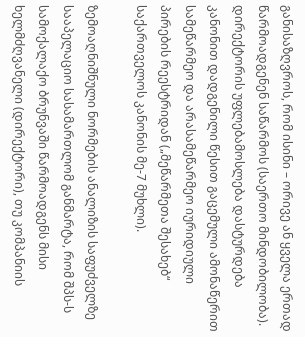განისაზღვროს, რომ ისინი – ორივე ან ყველა ერთად წარმოადგენენ საწარმოს (საერთო მინდობილობა). დირექტორის უფლებამოსლება დასტურდება კანონით დადგენილი წესით გაცემული ამონაწერით სამეწარმეო და არასამეწარმეო იურიდიული პირების რეესტრიდან („მეწარმეთა შესახებ“ საქართველოს კანონის მე-7 მუხლი).

ზემოაღნიშნული ნორმების ანალიზის საფუძველზე სააპელაციო სასამართლომ განმარტა, რომ შპს-ს სამოქალაქო ბრუნვაში წარმოადგენს მისი ხელმძღვანელი (დირექტორი), თუ კომპანიის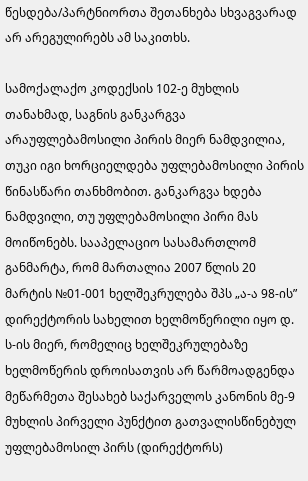წესდება/პარტნიორთა შეთანხება სხვაგვარად არ არეგულირებს ამ საკითხს.

სამოქალაქო კოდექსის 102-ე მუხლის თანახმად, საგნის განკარგვა არაუფლებამოსილი პირის მიერ ნამდვილია, თუკი იგი ხორციელდება უფლებამოსილი პირის წინასწარი თანხმობით. განკარგვა ხდება ნამდვილი, თუ უფლებამოსილი პირი მას მოიწონებს. სააპელაციო სასამართლომ განმარტა, რომ მართალია 2007 წლის 20 მარტის №01-001 ხელშეკრულება შპს „ა-ა 98-ის” დირექტორის სახელით ხელმოწერილი იყო დ. ს-ის მიერ, რომელიც ხელშეკრულებაზე ხელმოწერის დროისათვის არ წარმოადგენდა მეწარმეთა შესახებ საქარველოს კანონის მე-9 მუხლის პირველი პუნქტით გათვალისწინებულ უფლებამოსილ პირს (დირექტორს)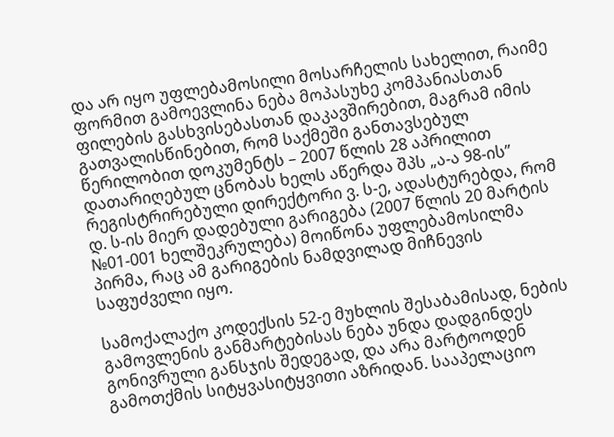და არ იყო უფლებამოსილი მოსარჩელის სახელით, რაიმე ფორმით გამოევლინა ნება მოპასუხე კომპანიასთან ფილების გასხვისებასთან დაკავშირებით, მაგრამ იმის გათვალისწინებით, რომ საქმეში განთავსებულ წერილობით დოკუმენტს – 2007 წლის 28 აპრილით დათარიღებულ ცნობას ხელს აწერდა შპს „ა-ა 98-ის” რეგისტრირებული დირექტორი ვ. ს-ე, ადასტურებდა, რომ დ. ს-ის მიერ დადებული გარიგება (2007 წლის 20 მარტის №01-001 ხელშეკრულება) მოიწონა უფლებამოსილმა პირმა, რაც ამ გარიგების ნამდვილად მიჩნევის საფუძველი იყო.

სამოქალაქო კოდექსის 52-ე მუხლის შესაბამისად, ნების გამოვლენის განმარტებისას ნება უნდა დადგინდეს გონივრული განსჯის შედეგად, და არა მარტოოდენ გამოთქმის სიტყვასიტყვითი აზრიდან. სააპელაციო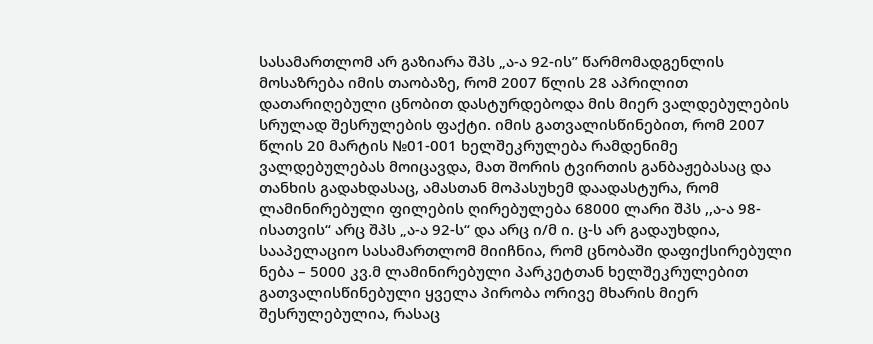სასამართლომ არ გაზიარა შპს „ა-ა 92-ის” წარმომადგენლის მოსაზრება იმის თაობაზე, რომ 2007 წლის 28 აპრილით დათარიღებული ცნობით დასტურდებოდა მის მიერ ვალდებულების სრულად შესრულების ფაქტი. იმის გათვალისწინებით, რომ 2007 წლის 20 მარტის №01-001 ხელშეკრულება რამდენიმე ვალდებულებას მოიცავდა, მათ შორის ტვირთის განბაჟებასაც და თანხის გადახდასაც, ამასთან მოპასუხემ დაადასტურა, რომ ლამინირებული ფილების ღირებულება 68000 ლარი შპს ,,ა-ა 98-ისათვის“ არც შპს „ა-ა 92-ს“ და არც ი/მ ი. ც-ს არ გადაუხდია, სააპელაციო სასამართლომ მიიჩნია, რომ ცნობაში დაფიქსირებული ნება – 5000 კვ.მ ლამინირებული პარკეტთან ხელშეკრულებით გათვალისწინებული ყველა პირობა ორივე მხარის მიერ შესრულებულია, რასაც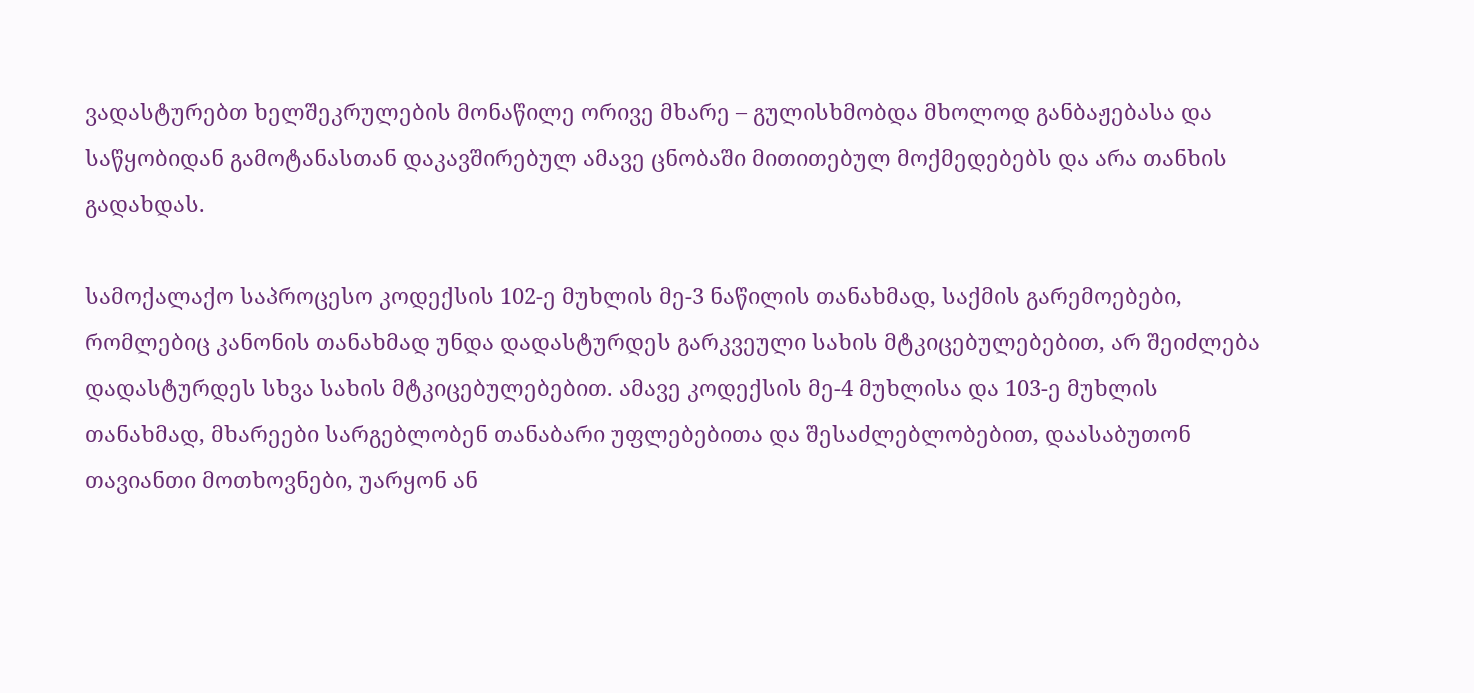ვადასტურებთ ხელშეკრულების მონაწილე ორივე მხარე – გულისხმობდა მხოლოდ განბაჟებასა და საწყობიდან გამოტანასთან დაკავშირებულ ამავე ცნობაში მითითებულ მოქმედებებს და არა თანხის გადახდას.

სამოქალაქო საპროცესო კოდექსის 102-ე მუხლის მე-3 ნაწილის თანახმად, საქმის გარემოებები, რომლებიც კანონის თანახმად უნდა დადასტურდეს გარკვეული სახის მტკიცებულებებით, არ შეიძლება დადასტურდეს სხვა სახის მტკიცებულებებით. ამავე კოდექსის მე-4 მუხლისა და 103-ე მუხლის თანახმად, მხარეები სარგებლობენ თანაბარი უფლებებითა და შესაძლებლობებით, დაასაბუთონ თავიანთი მოთხოვნები, უარყონ ან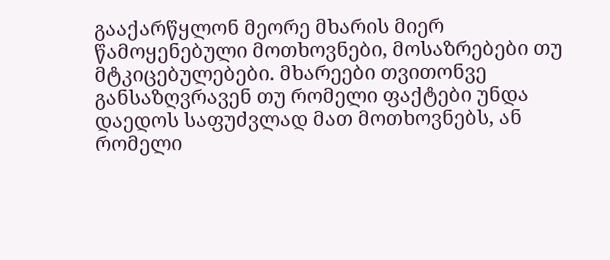გააქარწყლონ მეორე მხარის მიერ წამოყენებული მოთხოვნები, მოსაზრებები თუ მტკიცებულებები. მხარეები თვითონვე განსაზღვრავენ თუ რომელი ფაქტები უნდა დაედოს საფუძვლად მათ მოთხოვნებს, ან რომელი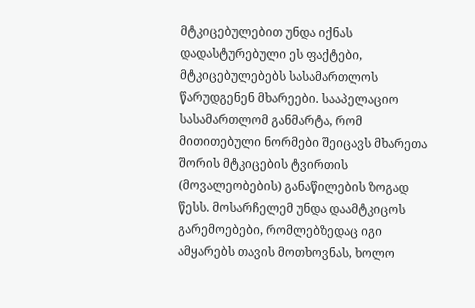მტკიცებულებით უნდა იქნას დადასტურებული ეს ფაქტები, მტკიცებულებებს სასამართლოს წარუდგენენ მხარეები. სააპელაციო სასამართლომ განმარტა, რომ მითითებული ნორმები შეიცავს მხარეთა შორის მტკიცების ტვირთის (მოვალეობების) განაწილების ზოგად წესს. მოსარჩელემ უნდა დაამტკიცოს გარემოებები, რომლებზედაც იგი ამყარებს თავის მოთხოვნას, ხოლო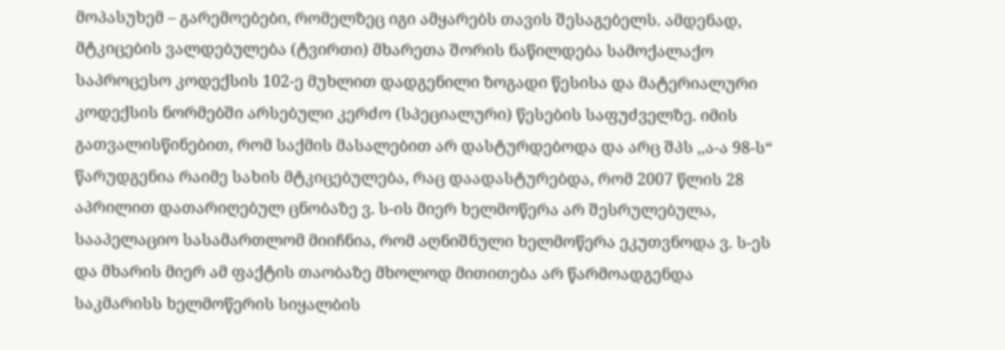მოპასუხემ – გარემოებები, რომელზეც იგი ამყარებს თავის შესაგებელს. ამდენად, მტკიცების ვალდებულება (ტვირთი) მხარეთა შორის ნაწილდება სამოქალაქო საპროცესო კოდექსის 102-ე მუხლით დადგენილი ზოგადი წესისა და მატერიალური კოდექსის ნორმებში არსებული კერძო (სპეციალური) წესების საფუძველზე. იმის გათვალისწინებით, რომ საქმის მასალებით არ დასტურდებოდა და არც შპს ,,ა-ა 98-ს“ წარუდგენია რაიმე სახის მტკიცებულება, რაც დაადასტურებდა, რომ 2007 წლის 28 აპრილით დათარიღებულ ცნობაზე ვ. ს-ის მიერ ხელმოწერა არ შესრულებულა, სააპელაციო სასამართლომ მიიჩნია, რომ აღნიშნული ხელმოწერა ეკუთვნოდა ვ. ს-ეს და მხარის მიერ ამ ფაქტის თაობაზე მხოლოდ მითითება არ წარმოადგენდა საკმარისს ხელმოწერის სიყალბის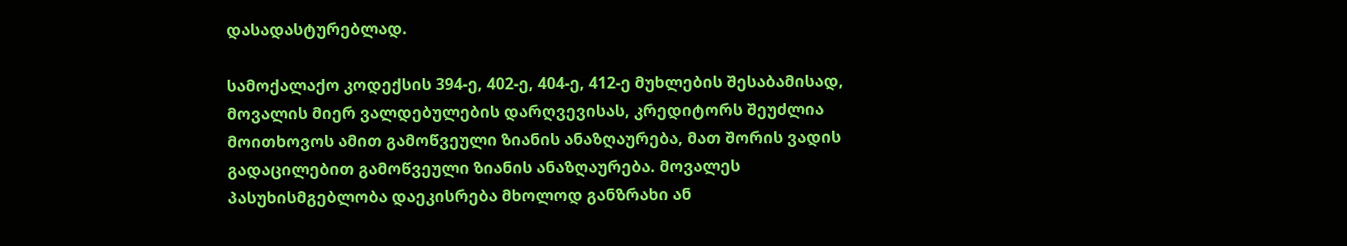დასადასტურებლად.

სამოქალაქო კოდექსის 394-ე, 402-ე, 404-ე, 412-ე მუხლების შესაბამისად, მოვალის მიერ ვალდებულების დარღვევისას, კრედიტორს შეუძლია მოითხოვოს ამით გამოწვეული ზიანის ანაზღაურება, მათ შორის ვადის გადაცილებით გამოწვეული ზიანის ანაზღაურება. მოვალეს პასუხისმგებლობა დაეკისრება მხოლოდ განზრახი ან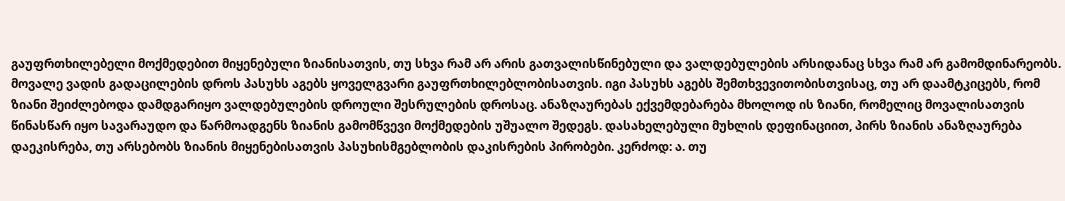გაუფრთხილებელი მოქმედებით მიყენებული ზიანისათვის, თუ სხვა რამ არ არის გათვალისწინებული და ვალდებულების არსიდანაც სხვა რამ არ გამომდინარეობს. მოვალე ვადის გადაცილების დროს პასუხს აგებს ყოველგვარი გაუფრთხილებლობისათვის. იგი პასუხს აგებს შემთხვევითობისთვისაც, თუ არ დაამტკიცებს, რომ ზიანი შეიძლებოდა დამდგარიყო ვალდებულების დროული შესრულების დროსაც. ანაზღაურებას ექვემდებარება მხოლოდ ის ზიანი, რომელიც მოვალისათვის წინასწარ იყო სავარაუდო და წარმოადგენს ზიანის გამომწვევი მოქმედების უშუალო შედეგს. დასახელებული მუხლის დეფინაციით, პირს ზიანის ანაზღაურება დაეკისრება, თუ არსებობს ზიანის მიყენებისათვის პასუხისმგებლობის დაკისრების პირობები. კერძოდ: ა. თუ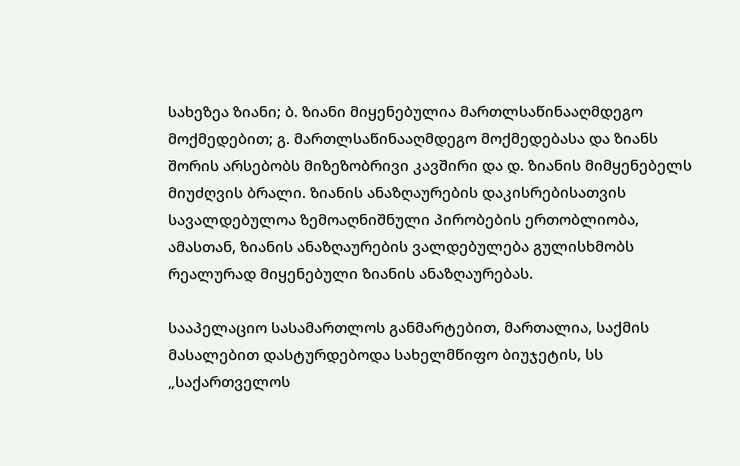სახეზეა ზიანი; ბ. ზიანი მიყენებულია მართლსაწინააღმდეგო მოქმედებით; გ. მართლსაწინააღმდეგო მოქმედებასა და ზიანს შორის არსებობს მიზეზობრივი კავშირი და დ. ზიანის მიმყენებელს მიუძღვის ბრალი. ზიანის ანაზღაურების დაკისრებისათვის სავალდებულოა ზემოაღნიშნული პირობების ერთობლიობა, ამასთან, ზიანის ანაზღაურების ვალდებულება გულისხმობს რეალურად მიყენებული ზიანის ანაზღაურებას.

სააპელაციო სასამართლოს განმარტებით, მართალია, საქმის მასალებით დასტურდებოდა სახელმწიფო ბიუჯეტის, სს „საქართველოს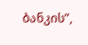ბანკის”,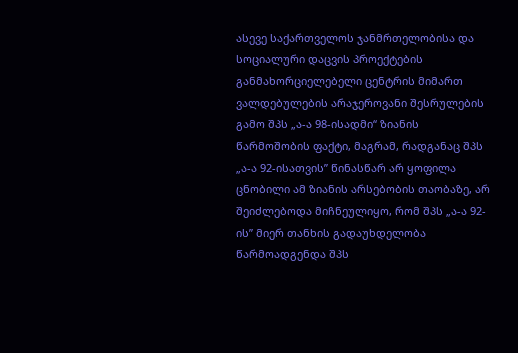ასევე საქართველოს ჯანმრთელობისა და სოციალური დაცვის პროექტების განმახორციელებელი ცენტრის მიმართ ვალდებულების არაჯეროვანი შესრულების გამო შპს „ა-ა 98-ისადმი“ ზიანის წარმოშობის ფაქტი, მაგრამ, რადგანაც შპს „ა-ა 92-ისათვის” წინასწარ არ ყოფილა ცნობილი ამ ზიანის არსებობის თაობაზე, არ შეიძლებოდა მიჩნეულიყო, რომ შპს „ა-ა 92-ის” მიერ თანხის გადაუხდელობა წარმოადგენდა შპს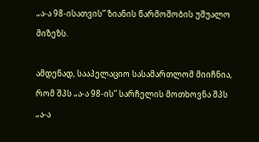„ა-ა 98-ისათვის” ზიანის წარმოშობის უშუალო მიზეზს.

ამდენად, სააპელაციო სასამართლომ მიიჩნია, რომ შპს „ა-ა 98-ის” სარჩელის მოთხოვნა შპს „ა-ა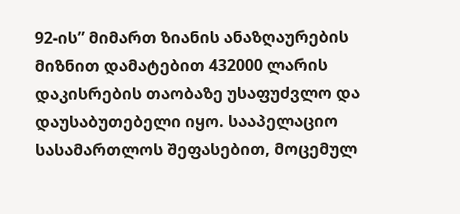92-ის” მიმართ ზიანის ანაზღაურების მიზნით დამატებით 432000 ლარის დაკისრების თაობაზე უსაფუძვლო და დაუსაბუთებელი იყო. სააპელაციო სასამართლოს შეფასებით, მოცემულ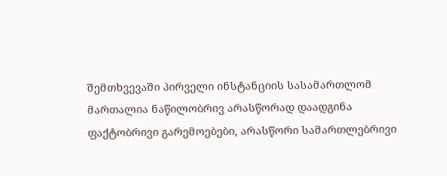შემთხვევაში პირველი ინსტანციის სასამართლომ მართალია ნაწილობრივ არასწორად დაადგინა ფაქტობრივი გარემოებები, არასწორი სამართლებრივი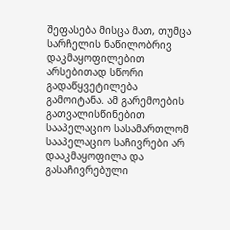შეფასება მისცა მათ, თუმცა სარჩელის ნაწილობრივ დაკმაყოფილებით არსებითად სწორი გადაწყვეტილება გამოიტანა. ამ გარემოების გათვალისწინებით სააპელაციო სასამართლომ სააპელაციო საჩივრები არ დააკმაყოფილა და გასაჩივრებული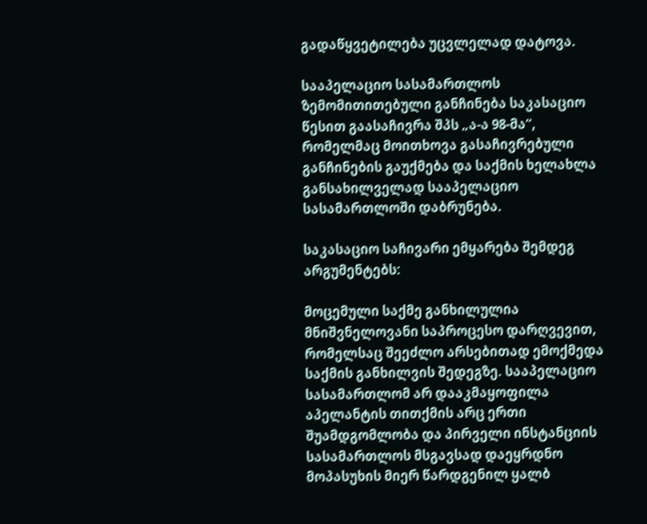გადაწყვეტილება უცვლელად დატოვა.

სააპელაციო სასამართლოს ზემომითითებული განჩინება საკასაციო წესით გაასაჩივრა შპს „ა-ა 98-მა“, რომელმაც მოითხოვა გასაჩივრებული განჩინების გაუქმება და საქმის ხელახლა განსახილველად სააპელაციო სასამართლოში დაბრუნება.

საკასაციო საჩივარი ემყარება შემდეგ არგუმენტებს:

მოცემული საქმე განხილულია მნიშვნელოვანი საპროცესო დარღვევით, რომელსაც შეეძლო არსებითად ემოქმედა საქმის განხილვის შედეგზე. სააპელაციო სასამართლომ არ დააკმაყოფილა აპელანტის თითქმის არც ერთი შუამდგომლობა და პირველი ინსტანციის სასამართლოს მსგავსად დაეყრდნო მოპასუხის მიერ წარდგენილ ყალბ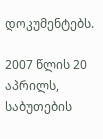დოკუმენტებს.

2007 წლის 20 აპრილს, საბუთების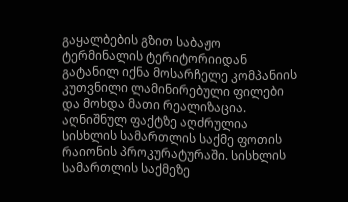გაყალბების გზით საბაჟო ტერმინალის ტერიტორიიდან გატანილ იქნა მოსარჩელე კომპანიის კუთვნილი ლამინირებული ფილები და მოხდა მათი რეალიზაცია. აღნიშნულ ფაქტზე აღძრულია სისხლის სამართლის საქმე ფოთის რაიონის პროკურატურაში. სისხლის სამართლის საქმეზე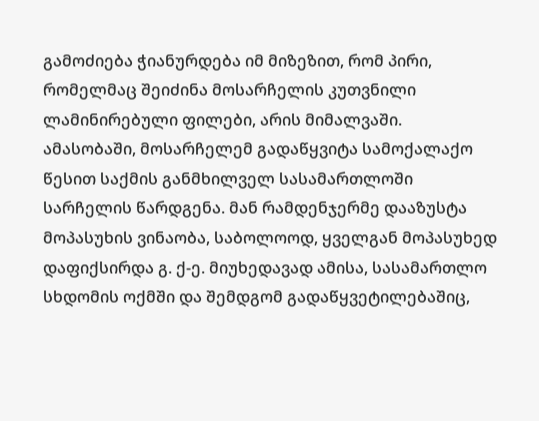გამოძიება ჭიანურდება იმ მიზეზით, რომ პირი, რომელმაც შეიძინა მოსარჩელის კუთვნილი ლამინირებული ფილები, არის მიმალვაში. ამასობაში, მოსარჩელემ გადაწყვიტა სამოქალაქო წესით საქმის განმხილველ სასამართლოში სარჩელის წარდგენა. მან რამდენჯერმე დააზუსტა მოპასუხის ვინაობა, საბოლოოდ, ყველგან მოპასუხედ დაფიქსირდა გ. ქ-ე. მიუხედავად ამისა, სასამართლო სხდომის ოქმში და შემდგომ გადაწყვეტილებაშიც,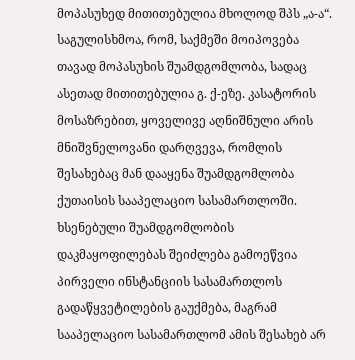მოპასუხედ მითითებულია მხოლოდ შპს „ა-ა“. საგულისხმოა, რომ, საქმეში მოიპოვება თავად მოპასუხის შუამდგომლობა, სადაც ასეთად მითითებულია გ. ქ-ეზე. კასატორის მოსაზრებით, ყოველივე აღნიშნული არის მნიშვნელოვანი დარღვევა, რომლის შესახებაც მან დააყენა შუამდგომლობა ქუთაისის სააპელაციო სასამართლოში. ხსენებული შუამდგომლობის დაკმაყოფილებას შეიძლება გამოეწვია პირველი ინსტანციის სასამართლოს გადაწყვეტილების გაუქმება, მაგრამ სააპელაციო სასამართლომ ამის შესახებ არ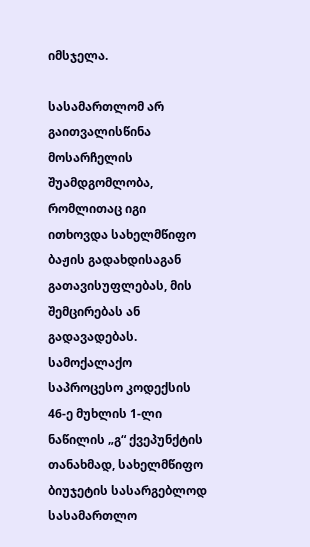იმსჯელა.

სასამართლომ არ გაითვალისწინა მოსარჩელის შუამდგომლობა, რომლითაც იგი ითხოვდა სახელმწიფო ბაჟის გადახდისაგან გათავისუფლებას, მის შემცირებას ან გადავადებას. სამოქალაქო საპროცესო კოდექსის 46-ე მუხლის 1-ლი ნაწილის „გ“ ქვეპუნქტის თანახმად, სახელმწიფო ბიუჯეტის სასარგებლოდ სასამართლო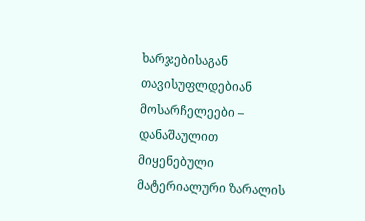ხარჯებისაგან თავისუფლდებიან მოსარჩელეები – დანაშაულით მიყენებული მატერიალური ზარალის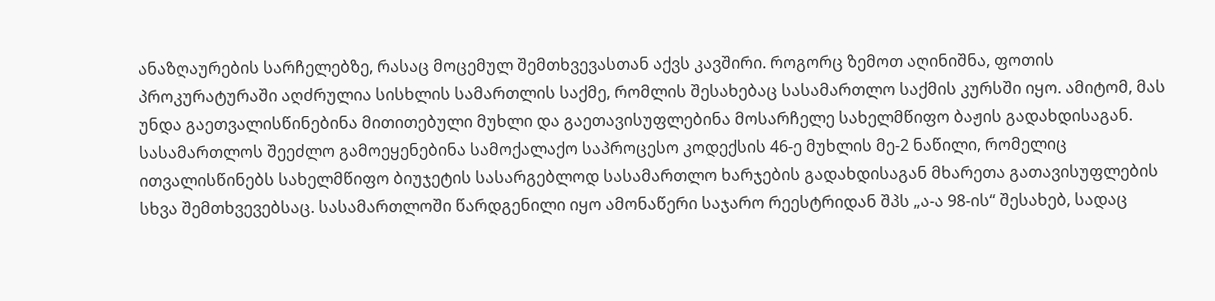ანაზღაურების სარჩელებზე, რასაც მოცემულ შემთხვევასთან აქვს კავშირი. როგორც ზემოთ აღინიშნა, ფოთის პროკურატურაში აღძრულია სისხლის სამართლის საქმე, რომლის შესახებაც სასამართლო საქმის კურსში იყო. ამიტომ, მას უნდა გაეთვალისწინებინა მითითებული მუხლი და გაეთავისუფლებინა მოსარჩელე სახელმწიფო ბაჟის გადახდისაგან. სასამართლოს შეეძლო გამოეყენებინა სამოქალაქო საპროცესო კოდექსის 46-ე მუხლის მე-2 ნაწილი, რომელიც ითვალისწინებს სახელმწიფო ბიუჯეტის სასარგებლოდ სასამართლო ხარჯების გადახდისაგან მხარეთა გათავისუფლების სხვა შემთხვევებსაც. სასამართლოში წარდგენილი იყო ამონაწერი საჯარო რეესტრიდან შპს „ა-ა 98-ის“ შესახებ, სადაც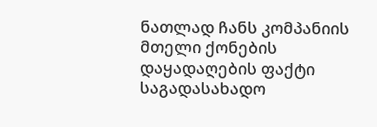ნათლად ჩანს კომპანიის მთელი ქონების დაყადაღების ფაქტი საგადასახადო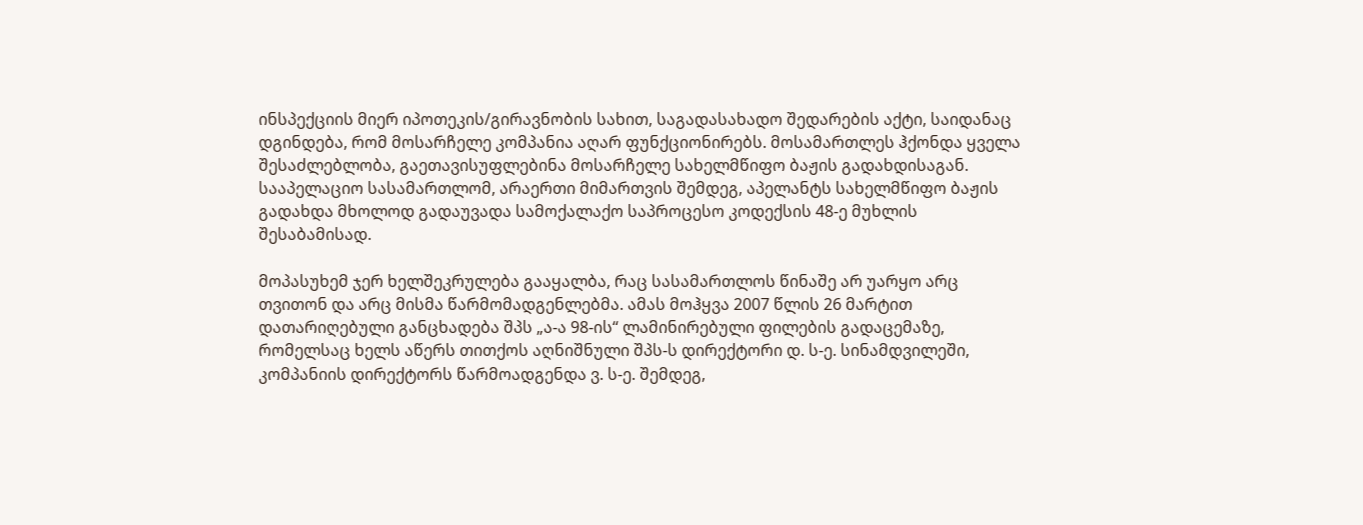ინსპექციის მიერ იპოთეკის/გირავნობის სახით, საგადასახადო შედარების აქტი, საიდანაც დგინდება, რომ მოსარჩელე კომპანია აღარ ფუნქციონირებს. მოსამართლეს ჰქონდა ყველა შესაძლებლობა, გაეთავისუფლებინა მოსარჩელე სახელმწიფო ბაჟის გადახდისაგან. სააპელაციო სასამართლომ, არაერთი მიმართვის შემდეგ, აპელანტს სახელმწიფო ბაჟის გადახდა მხოლოდ გადაუვადა სამოქალაქო საპროცესო კოდექსის 48-ე მუხლის შესაბამისად.

მოპასუხემ ჯერ ხელშეკრულება გააყალბა, რაც სასამართლოს წინაშე არ უარყო არც თვითონ და არც მისმა წარმომადგენლებმა. ამას მოჰყვა 2007 წლის 26 მარტით დათარიღებული განცხადება შპს „ა-ა 98-ის“ ლამინირებული ფილების გადაცემაზე, რომელსაც ხელს აწერს თითქოს აღნიშნული შპს-ს დირექტორი დ. ს-ე. სინამდვილეში, კომპანიის დირექტორს წარმოადგენდა ვ. ს-ე. შემდეგ,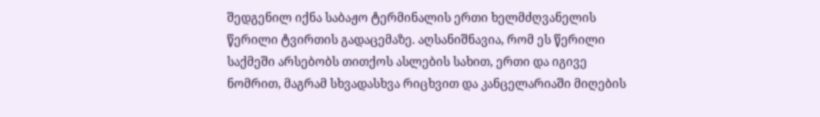შედგენილ იქნა საბაჟო ტერმინალის ერთი ხელმძღვანელის წერილი ტვირთის გადაცემაზე. აღსანიშნავია, რომ ეს წერილი საქმეში არსებობს თითქოს ასლების სახით, ერთი და იგივე ნომრით, მაგრამ სხვადასხვა რიცხვით და კანცელარიაში მიღების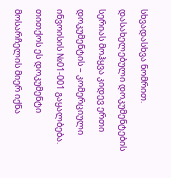სხვადასხვა ნომრით. დასახელებული დოკუმენტების სერიას მოჰყვა კიდევ ერთი დოკუმენტის – კომერციული ინვოისის №01-001 გაყალბება. თითქოს ეს დოკუმენტი მოსარჩელის მიერ იქნა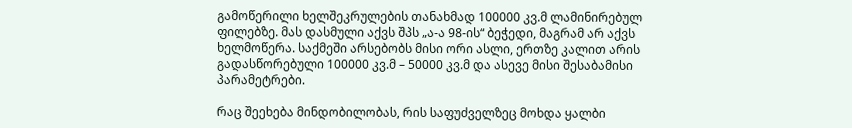გამოწერილი ხელშეკრულების თანახმად 100000 კვ.მ ლამინირებულ ფილებზე. მას დასმული აქვს შპს „ა-ა 98-ის“ ბეჭედი, მაგრამ არ აქვს ხელმოწერა. საქმეში არსებობს მისი ორი ასლი, ერთზე კალით არის გადასწორებული 100000 კვ.მ – 50000 კვ.მ და ასევე მისი შესაბამისი პარამეტრები.

რაც შეეხება მინდობილობას, რის საფუძველზეც მოხდა ყალბი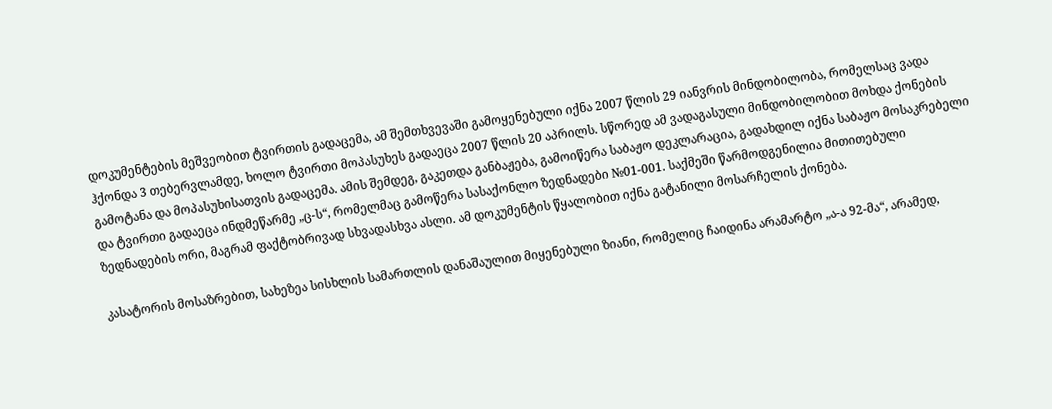დოკუმენტების მეშვეობით ტვირთის გადაცემა, ამ შემთხვევაში გამოყენებული იქნა 2007 წლის 29 იანვრის მინდობილობა, რომელსაც ვადა ჰქონდა 3 თებერვლამდე, ხოლო ტვირთი მოპასუხეს გადაეცა 2007 წლის 20 აპრილს. სწორედ ამ ვადაგასული მინდობილობით მოხდა ქონების გამოტანა და მოპასუხისათვის გადაცემა. ამის შემდეგ, გაკეთდა განბაჟება, გამოიწერა საბაჟო დეკლარაცია, გადახდილ იქნა საბაჟო მოსაკრებელი და ტვირთი გადაეცა ინდმეწარმე „ც-ს“, რომელმაც გამოწერა სასაქონლო ზედნადები №01-001. საქმეში წარმოდგენილია მითითებული ზედნადების ორი, მაგრამ ფაქტობრივად სხვადასხვა ასლი. ამ დოკუმენტის წყალობით იქნა გატანილი მოსარჩელის ქონება.

კასატორის მოსაზრებით, სახეზეა სისხლის სამართლის დანაშაულით მიყენებული ზიანი, რომელიც ჩაიდინა არამარტო „ა-ა 92-მა“, არამედ,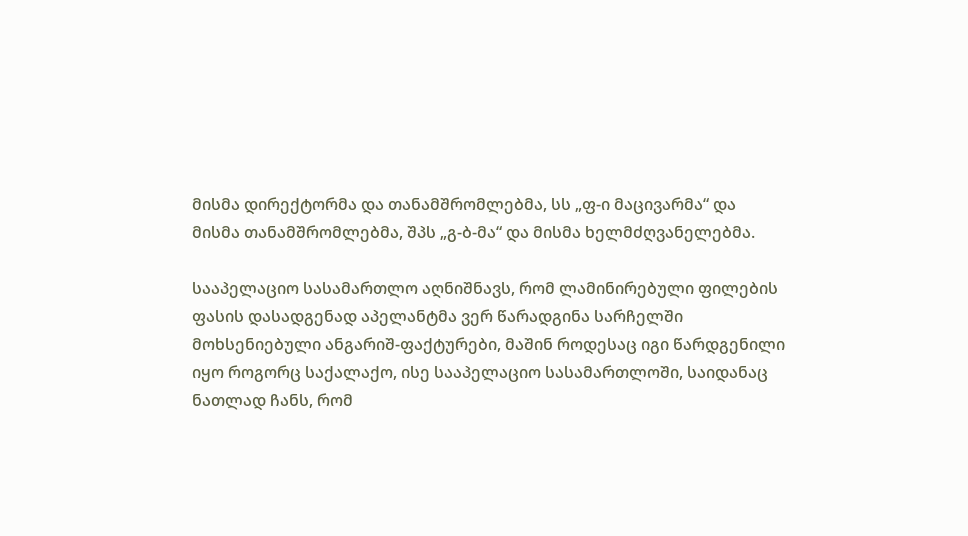მისმა დირექტორმა და თანამშრომლებმა, სს „ფ-ი მაცივარმა“ და მისმა თანამშრომლებმა, შპს „გ-ბ-მა“ და მისმა ხელმძღვანელებმა.

სააპელაციო სასამართლო აღნიშნავს, რომ ლამინირებული ფილების ფასის დასადგენად აპელანტმა ვერ წარადგინა სარჩელში მოხსენიებული ანგარიშ-ფაქტურები, მაშინ როდესაც იგი წარდგენილი იყო როგორც საქალაქო, ისე სააპელაციო სასამართლოში, საიდანაც ნათლად ჩანს, რომ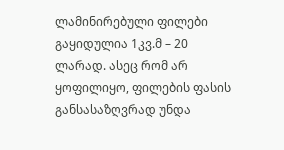ლამინირებული ფილები გაყიდულია 1კვ.მ – 20 ლარად. ასეც რომ არ ყოფილიყო, ფილების ფასის განსასაზღვრად უნდა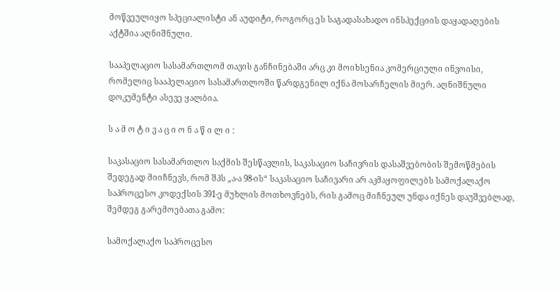მოწვეულიყო სპეციალისტი ან აუდიტი, როგორც ეს საგადასახადო ინსპექციის დაყადაღების აქტშია აღნიშნული.

სააპელაციო სასამართლომ თავის განჩინებაში არც კი მოიხსენია კომერციული ინვოისი, რომელიც სააპელაციო სასამართლოში წარდგენილ იქნა მოსარჩელის მიერ. აღნიშნული დოკუმენტი ასევე ყალბია.

ს ა მ ო ტ ი ვ ა ც ი ო ნ ა წ ი ლ ი :

საკასაციო სასამართლო საქმის შესწავლის, საკასაციო საჩივრის დასაშვებობის შემოწმების შედეგად მიიჩნევს, რომ შპს „ა-ა 98-ის“ საკასაციო საჩივარი არ აკმაყოფილებს სამოქალაქო საპროცესო კოდექსის 391-ე მუხლის მოთხოვნებს, რის გამოც მიჩნეულ უნდა იქნეს დაუშვებლად, შემდეგ გარემოებათა გამო:

სამოქალაქო საპროცესო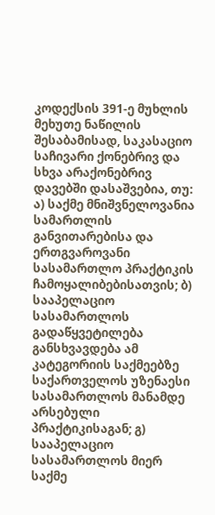კოდექსის 391-ე მუხლის მეხუთე ნაწილის შესაბამისად, საკასაციო საჩივარი ქონებრივ და სხვა არაქონებრივ დავებში დასაშვებია, თუ: ა) საქმე მნიშვნელოვანია სამართლის განვითარებისა და ერთგვაროვანი სასამართლო პრაქტიკის ჩამოყალიბებისათვის; ბ) სააპელაციო სასამართლოს გადაწყვეტილება განსხვავდება ამ კატეგორიის საქმეებზე საქართველოს უზენაესი სასამართლოს მანამდე არსებული პრაქტიკისაგან; გ) სააპელაციო სასამართლოს მიერ საქმე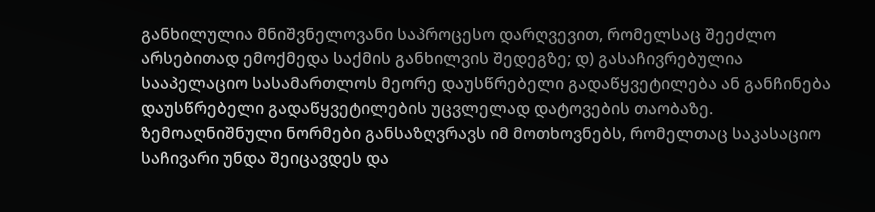განხილულია მნიშვნელოვანი საპროცესო დარღვევით, რომელსაც შეეძლო არსებითად ემოქმედა საქმის განხილვის შედეგზე; დ) გასაჩივრებულია სააპელაციო სასამართლოს მეორე დაუსწრებელი გადაწყვეტილება ან განჩინება დაუსწრებელი გადაწყვეტილების უცვლელად დატოვების თაობაზე. ზემოაღნიშნული ნორმები განსაზღვრავს იმ მოთხოვნებს, რომელთაც საკასაციო საჩივარი უნდა შეიცავდეს და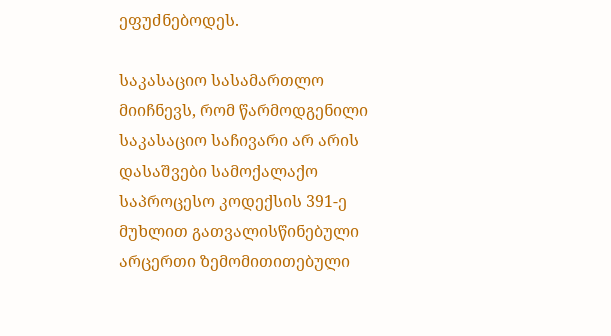ეფუძნებოდეს.

საკასაციო სასამართლო მიიჩნევს, რომ წარმოდგენილი საკასაციო საჩივარი არ არის დასაშვები სამოქალაქო საპროცესო კოდექსის 391-ე მუხლით გათვალისწინებული არცერთი ზემომითითებული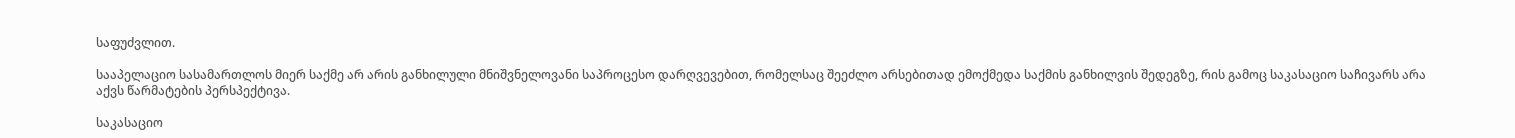საფუძვლით.

სააპელაციო სასამართლოს მიერ საქმე არ არის განხილული მნიშვნელოვანი საპროცესო დარღვევებით, რომელსაც შეეძლო არსებითად ემოქმედა საქმის განხილვის შედეგზე, რის გამოც საკასაციო საჩივარს არა აქვს წარმატების პერსპექტივა.

საკასაციო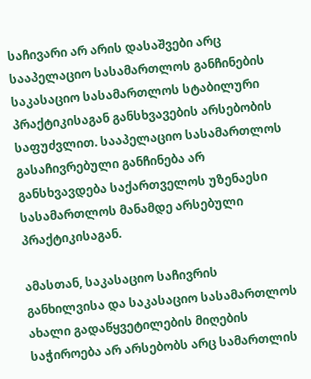საჩივარი არ არის დასაშვები არც სააპელაციო სასამართლოს განჩინების საკასაციო სასამართლოს სტაბილური პრაქტიკისაგან განსხვავების არსებობის საფუძვლით. სააპელაციო სასამართლოს გასაჩივრებული განჩინება არ განსხვავდება საქართველოს უზენაესი სასამართლოს მანამდე არსებული პრაქტიკისაგან.

ამასთან, საკასაციო საჩივრის განხილვისა და საკასაციო სასამართლოს ახალი გადაწყვეტილების მიღების საჭიროება არ არსებობს არც სამართლის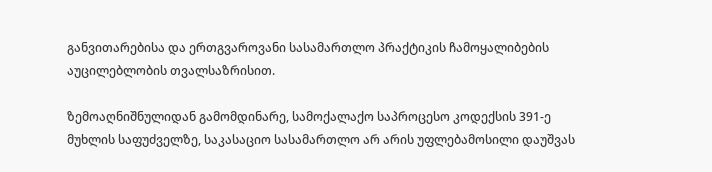განვითარებისა და ერთგვაროვანი სასამართლო პრაქტიკის ჩამოყალიბების აუცილებლობის თვალსაზრისით.

ზემოაღნიშნულიდან გამომდინარე, სამოქალაქო საპროცესო კოდექსის 391-ე მუხლის საფუძველზე, საკასაციო სასამართლო არ არის უფლებამოსილი დაუშვას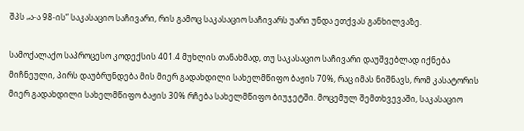შპს „ა-ა 98-ის“ საკასაციო საჩივარი, რის გამოც საკასაციო საჩივარს უარი უნდა ეთქვას განხილვაზე.

სამოქალაქო საპროცესო კოდექსის 401.4 მუხლის თანახმად, თუ საკასაციო საჩივარი დაუშვებლად იქნება მიჩნეული, პირს დაუბრუნდება მის მიერ გადახდილი სახელმწიფო ბაჟის 70%, რაც იმას ნიშნავს, რომ კასატორის მიერ გადახდილი სახელმწიფო ბაჟის 30% რჩება სახელმწიფო ბიუჯეტში. მოცემულ შემთხვევაში, საკასაციო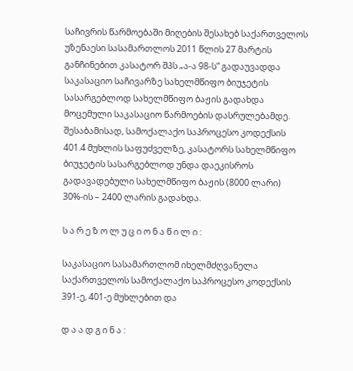საჩივრის წარმოებაში მიღების შესახებ საქართველოს უზენაესი სასამართლოს 2011 წლის 27 მარტის განჩინებით კასატორ შპს „ა-ა 98-ს“ გადაუვადდა საკასაციო საჩივარზე სახელმწიფო ბიუჯეტის სასარგებლოდ სახელმწიფო ბაჟის გადახდა მოცემული საკასაციო წარმოების დასრულებამდე. შესაბამისად, სამოქალაქო საპროცესო კოდექსის 401.4 მუხლის საფუძველზე, კასატორს სახელმწიფო ბიუჯეტის სასარგებლოდ უნდა დაეკისროს გადავადებული სახელმწიფო ბაჟის (8000 ლარი) 30%-ის – 2400 ლარის გადახდა.

ს ა რ ე ზ ო ლ უ ც ი ო ნ ა წ ი ლ ი :

საკასაციო სასამართლომ იხელმძღვანელა საქართველოს სამოქალაქო საპროცესო კოდექსის 391-ე, 401-ე მუხლებით და

დ ა ა დ გ ი ნ ა :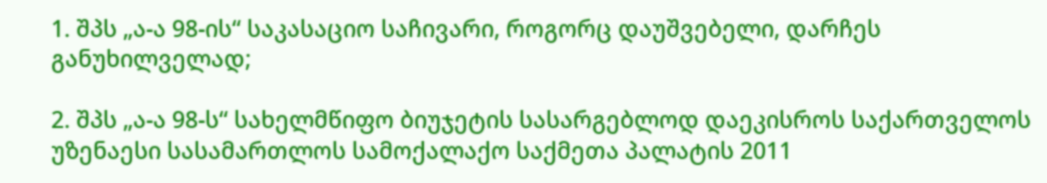1. შპს „ა-ა 98-ის“ საკასაციო საჩივარი, როგორც დაუშვებელი, დარჩეს განუხილველად;

2. შპს „ა-ა 98-ს“ სახელმწიფო ბიუჯეტის სასარგებლოდ დაეკისროს საქართველოს უზენაესი სასამართლოს სამოქალაქო საქმეთა პალატის 2011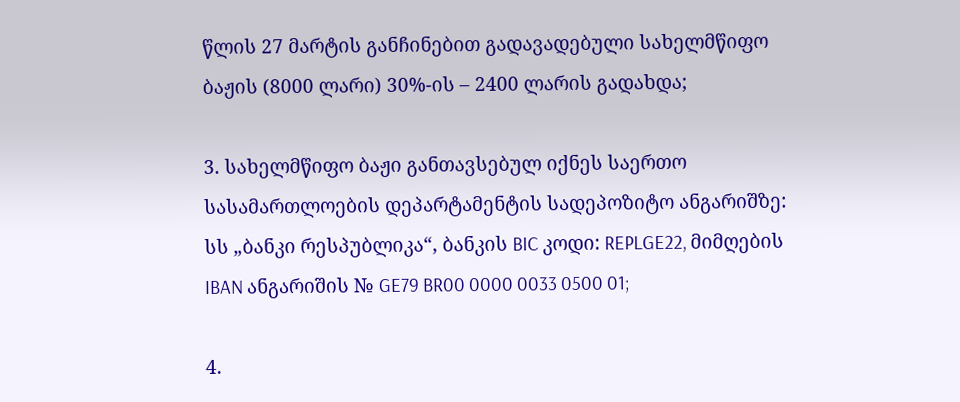წლის 27 მარტის განჩინებით გადავადებული სახელმწიფო ბაჟის (8000 ლარი) 30%-ის – 2400 ლარის გადახდა;

3. სახელმწიფო ბაჟი განთავსებულ იქნეს საერთო სასამართლოების დეპარტამენტის სადეპოზიტო ანგარიშზე: სს „ბანკი რესპუბლიკა“, ბანკის BIC კოდი: REPLGE22, მიმღების IBAN ანგარიშის № GE79 BR00 0000 0033 0500 01;

4.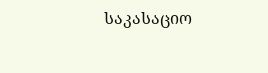საკასაციო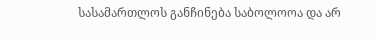სასამართლოს განჩინება საბოლოოა და არ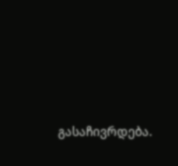გასაჩივრდება.